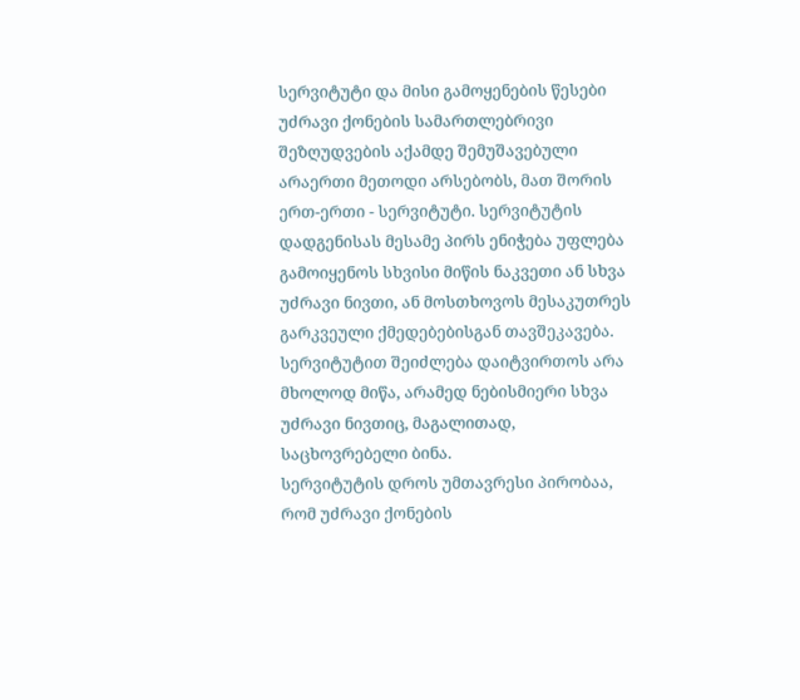სერვიტუტი და მისი გამოყენების წესები
უძრავი ქონების სამართლებრივი შეზღუდვების აქამდე შემუშავებული არაერთი მეთოდი არსებობს, მათ შორის ერთ-ერთი - სერვიტუტი. სერვიტუტის დადგენისას მესამე პირს ენიჭება უფლება გამოიყენოს სხვისი მიწის ნაკვეთი ან სხვა უძრავი ნივთი, ან მოსთხოვოს მესაკუთრეს გარკვეული ქმედებებისგან თავშეკავება.
სერვიტუტით შეიძლება დაიტვირთოს არა მხოლოდ მიწა, არამედ ნებისმიერი სხვა უძრავი ნივთიც, მაგალითად, საცხოვრებელი ბინა.
სერვიტუტის დროს უმთავრესი პირობაა, რომ უძრავი ქონების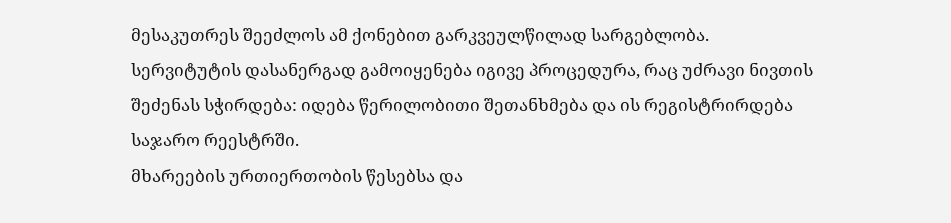მესაკუთრეს შეეძლოს ამ ქონებით გარკვეულწილად სარგებლობა.
სერვიტუტის დასანერგად გამოიყენება იგივე პროცედურა, რაც უძრავი ნივთის შეძენას სჭირდება: იდება წერილობითი შეთანხმება და ის რეგისტრირდება საჯარო რეესტრში.
მხარეების ურთიერთობის წესებსა და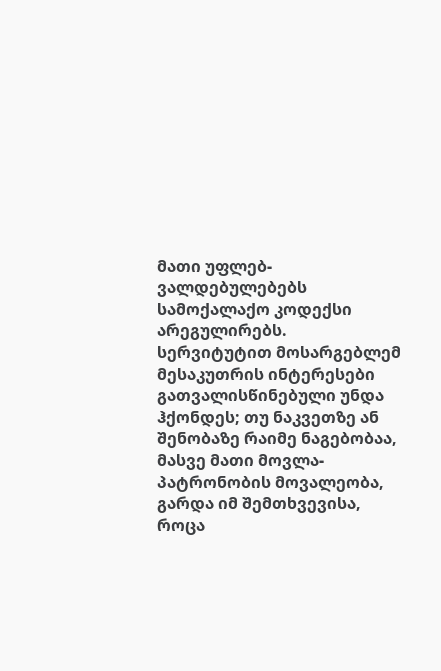მათი უფლებ-ვალდებულებებს სამოქალაქო კოდექსი არეგულირებს.
სერვიტუტით მოსარგებლემ მესაკუთრის ინტერესები გათვალისწინებული უნდა ჰქონდეს; თუ ნაკვეთზე ან შენობაზე რაიმე ნაგებობაა, მასვე მათი მოვლა-პატრონობის მოვალეობა, გარდა იმ შემთხვევისა, როცა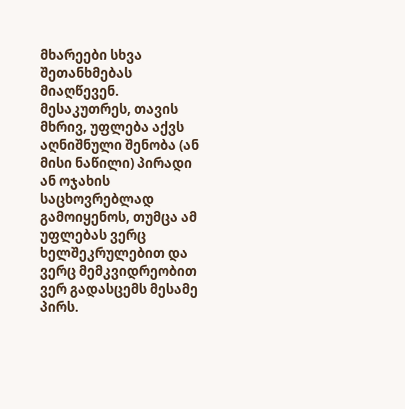მხარეები სხვა შეთანხმებას მიაღწევენ.
მესაკუთრეს, თავის მხრივ, უფლება აქვს აღნიშნული შენობა (ან მისი ნაწილი) პირადი ან ოჯახის საცხოვრებლად გამოიყენოს, თუმცა ამ უფლებას ვერც ხელშეკრულებით და ვერც მემკვიდრეობით ვერ გადასცემს მესამე პირს.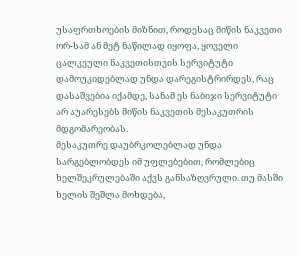უსაფრთხოების მიზნით, როდესაც მიწის ნაკვეთი ორ-სამ ან მეტ ნაწილად იყოფა, ყოველი ცალკეული ნაკვეთისთვის სერვიტუტი დამოუკიდებლად უნდა დარეგისტრირდეს, რაც დასაშვებია იქამდე, სანამ ეს ნაბიჯი სერვიტუტი არ აუარესებს მიწის ნაკვეთის მესაკუთრის მდგომარეობას.
მესაკუთრე დაუბრკოლებლად უნდა სარგებლობდეს იმ უფლებებით, რომლებიც ხელშეკრულებაში აქვს განსაზღვრული. თუ მასში ხელის შეშლა მოხდება,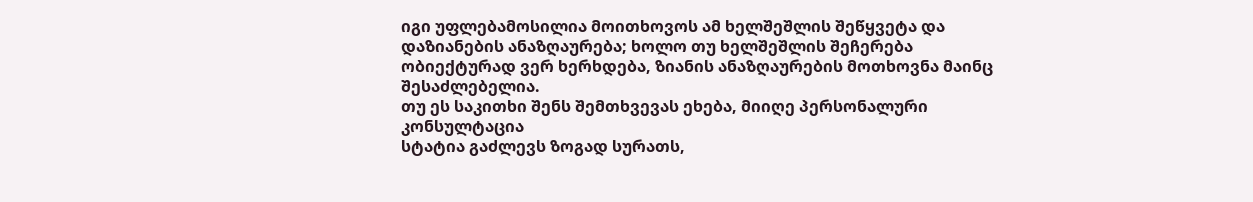იგი უფლებამოსილია მოითხოვოს ამ ხელშეშლის შეწყვეტა და დაზიანების ანაზღაურება; ხოლო თუ ხელშეშლის შეჩერება ობიექტურად ვერ ხერხდება, ზიანის ანაზღაურების მოთხოვნა მაინც შესაძლებელია.
თუ ეს საკითხი შენს შემთხვევას ეხება, მიიღე პერსონალური კონსულტაცია
სტატია გაძლევს ზოგად სურათს,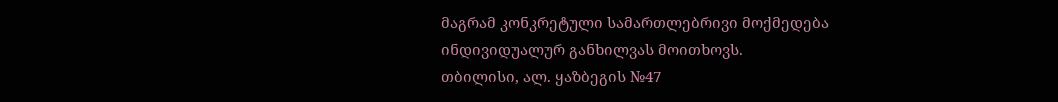მაგრამ კონკრეტული სამართლებრივი მოქმედება ინდივიდუალურ განხილვას მოითხოვს.
თბილისი, ალ. ყაზბეგის №47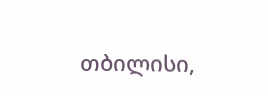თბილისი,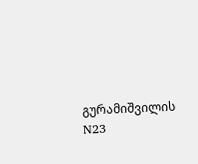გურამიშვილის N23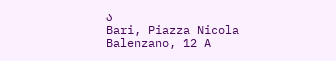ა
Bari, Piazza Nicola Balenzano, 12 A